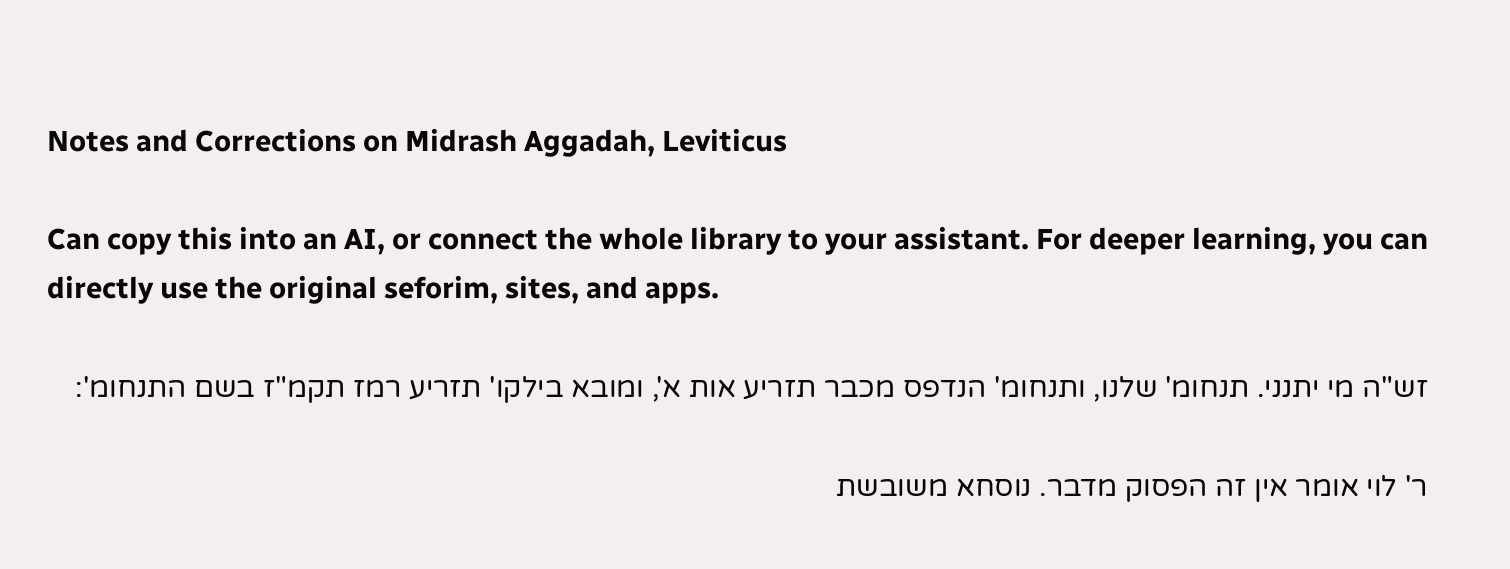Notes and Corrections on Midrash Aggadah, Leviticus

Can copy this into an AI, or connect the whole library to your assistant. For deeper learning, you can directly use the original seforim, sites, and apps.

זש"ה מי יתנני. תנחומ' שלנו, ותנחומ' הנדפס מכבר תזריע אות א', ומובא בילקו' תזריע רמז תקמ"ז בשם התנחומ':

ר' לוי אומר אין זה הפסוק מדבר. נוסחא משובשת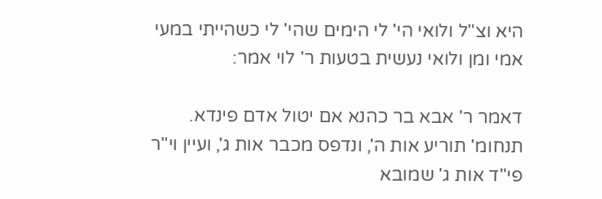היא וצ"ל ולואי הי' לי הימים שהי' לי כשהייתי במעי אמי ומן ולואי נעשית בטעות ר' לוי אמר:

דאמר ר' אבא בר כהנא אם יטול אדם פינדא. תנחומ' תוריע אות ה', ונדפס מכבר אות ג', ועיין וי"ר פי"ד אות ג' שמובא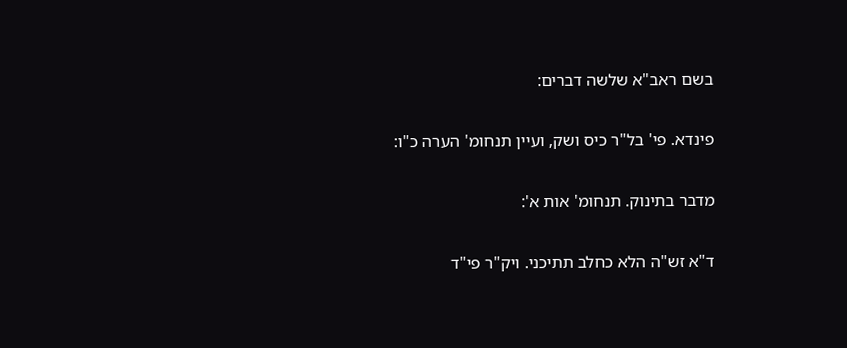בשם ראב"א שלשה דברים:

פינדא. פי' בל"ר כיס ושק, ועיין תנחומ' הערה כ"ו:

מדבר בתינוק. תנחומ' אות א':

ד"א זש"ה הלא כחלב תתיכני. ויק"ר פי"ד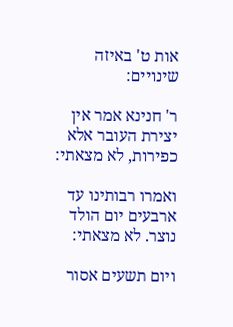אות ט' באיזה שינויים:

ר' חנינא אמר אין יצירת העובר אלא כפירות, לא מצאתי:

ואמרו רבותינו עד ארבעים יום הולד נוצר. לא מצאתי:

ויום תשעים אסור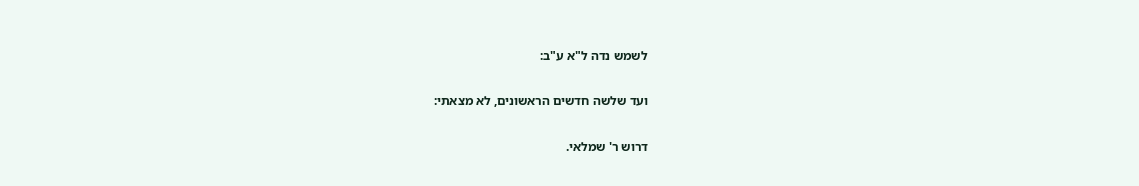לשמש נדה ל"א ע"ב:

ועד שלשה חדשים הראשונים, לא מצאתי:

דרוש ר' שמלאי.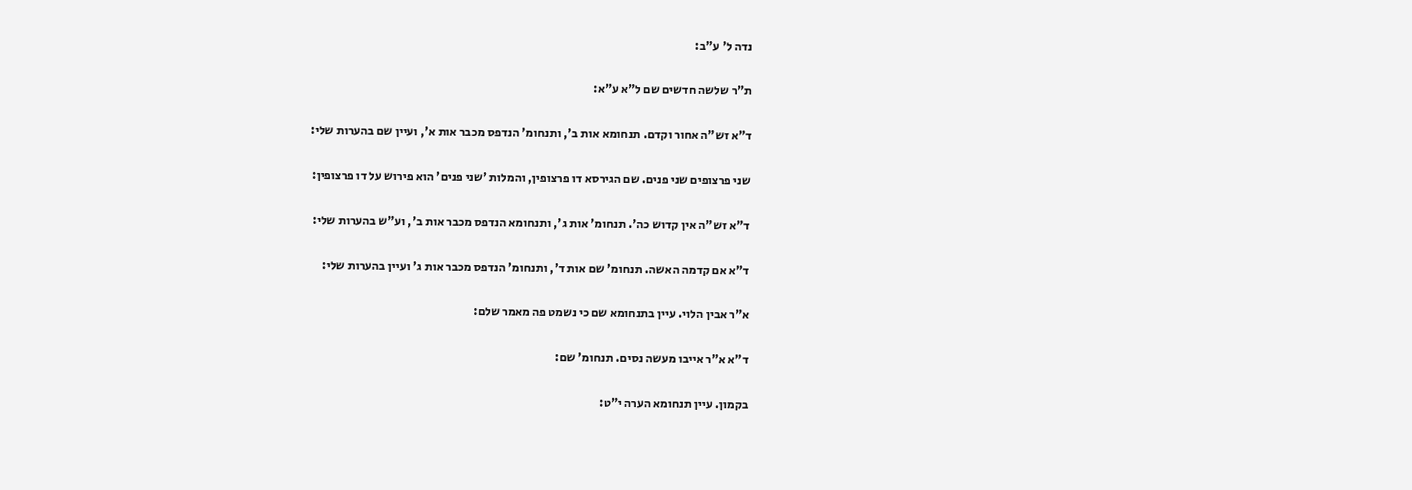נדה ל' ע"ב:

ת"ר שלשה חדשים שם ל"א ע"א:

ד"א זש"ה אחור וקדם. תנחומא אות ב', ותנחומ' הנדפס מכבר אות א', ועיין שם בהערות שלי:

שני פרצופים שני פנים. שם הגירסא דו פרצופין, והמלות 'שני פנים' הוא פירוש על דו פרצופין:

ד"א זש"ה אין קדוש כה'. תנחומ' אות ג', ותנחומא הנדפס מכבר אות ב', וע"ש בהערות שלי:

ד"א אם קדמה האשה. תנחומ' שם אות ד', ותנחומ' הנדפס מכבר אות ג' ועיין בהערות שלי:

א"ר אבין הלוי. עיין בתנחומא שם כי נשמט פה מאמר שלם:

ד"א א"ר אייבו מעשה נסים. תנחומ' שם:

בקמון. עיין תנחומא הערה י"ט: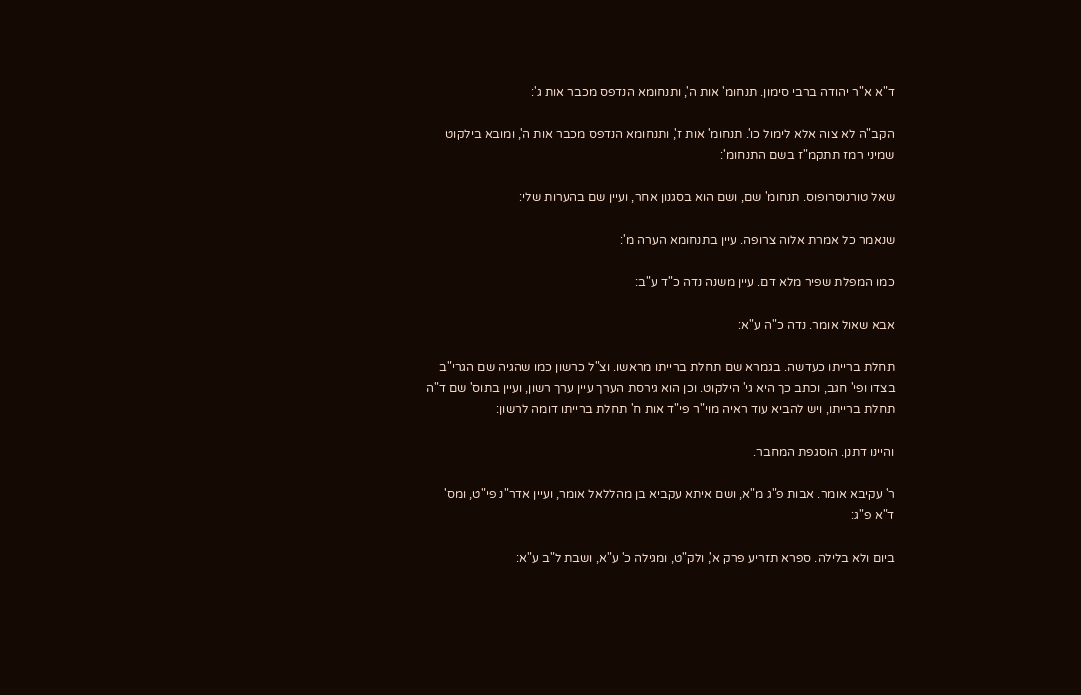ד"א א"ר יהודה ברבי סימון. תנחומ' אות ה', ותנחומא הנדפס מכבר אות ג':

הקב"ה לא צוה אלא לימול כו'. תנחומ' אות ז', ותנחומא הנדפס מכבר אות ה', ומובא בילקוט שמיני רמז תתקמ"ז בשם התנחומ':

שאל טורנוסרופוס. תנחומ' שם, ושם הוא בסגנון אחר, ועיין שם בהערות שלי:

שנאמר כל אמרת אלוה צרופה. עיין בתנחומא הערה מ':

כמו המפלת שפיר מלא דם. עיין משנה נדה כ"ד ע"ב:

אבא שאול אומר. נדה כ"ה ע"א:

תחלת ברייתו כעדשה. בגמרא שם תחלת ברייתו מראשו. וצ"ל כרשון כמו שהגיה שם הגרי"ב בצדו ופי' חגב, וכתב כך היא גי' הילקוט. וכן הוא גירסת הערך עיין ערך רשון, ועיין בתוס' שם ד"ה תחלת ברייתו, ויש להביא עוד ראיה מוי"ר פי"ד אות ח' תחלת ברייתו דומה לרשון:

והיינו דתנן. הוסגפת המחבר.

ר' עקיבא אומר. אבות פ"ג מ"א, ושם איתא עקביא בן מהללאל אומר, ועיין אדר"נ פי"ט, ומס' ד"א פ"ג:

ביום ולא בלילה. ספרא תזריע פרק א', ולק"ט, ומגילה כ' ע"א, ושבת ל"ב ע"א: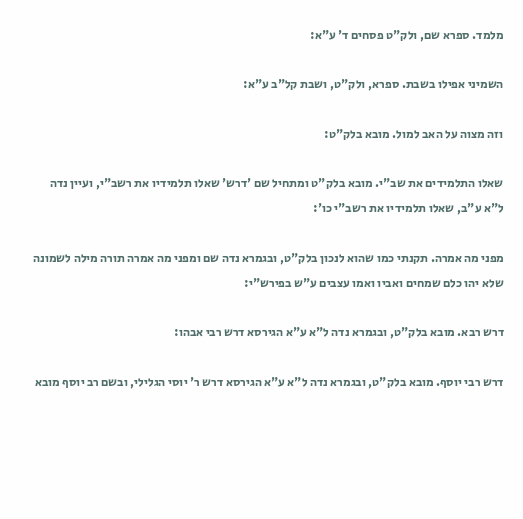מלמד. ספרא שם, ולק"ט פסחים ד' ע"א:

השמיני אפילו בשבת. ספרא, ולק"ט, ושבת קל"ב ע"א:

וזה מצוה על האב למול. מובא בלק"ט:

שאלו התלמידים את שב"י. מובא בלק"ט ומתחיל שם 'דרש' שאלו תלמידיו את רשב"י, ועיין נדה ל"א ע"ב, שאלו תלמידיו את רשב"י כו':

מפני מה אמרה. תקנתי כמו שהוא לנכון בלק"ט, ובגמרא נדה שם ומפני מה אמרה תורה מילה לשמונה שלא יהו כלם שמחים ואביו ואמו עצבים ע"ש בפירש"י:

דרש רבא. מובא בלק"ט, ובגמרא נדה ל"א ע"א הגירסא דרש רבי אבהו:

דרש רבי יוסף. מובא בלק"ט, ובגמרא נדה ל"א ע"א הגירסא דרש ר' יוסי הגלילי, ובשם רב יוסף מובא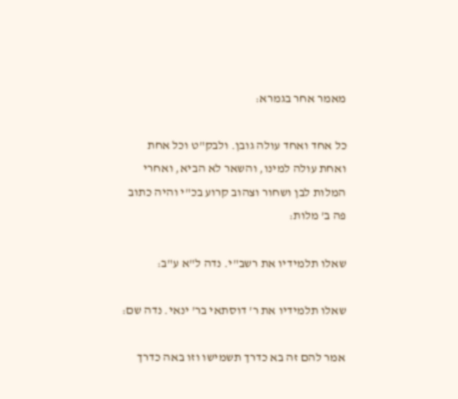מאמר אחר בגמרא:

כל אחד ואחד עולה גובן. ולבק"ט וכל אחת ואחת עולה למינו, והשאר לא הביא, ואחרי המלות לבן ושחור וצהוב קרוע בכ"י והיה כתוב פה ב' מלות:

שאלו תלמידיו את רשב"י. נדה ל"א ע"ב:

שאלו תלמידיו את ר' דוסתאי בר' ינאי. נדה שם:

אמר להם זה בא כדרך תשמישו וזו באה כדרך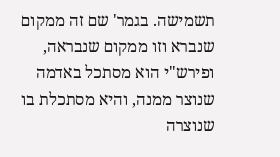תשמישה. בגמר' שם זה ממקום שנברא וזו ממקום שנבראה, ופירש"י הוא מסתכל באדמה שנוצר ממנה, והיא מסתכלת בו שנוצרה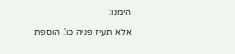הימנו:

אלא תעיז פניה כו'. הוספת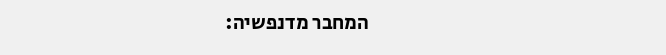המחבר מדנפשיה: